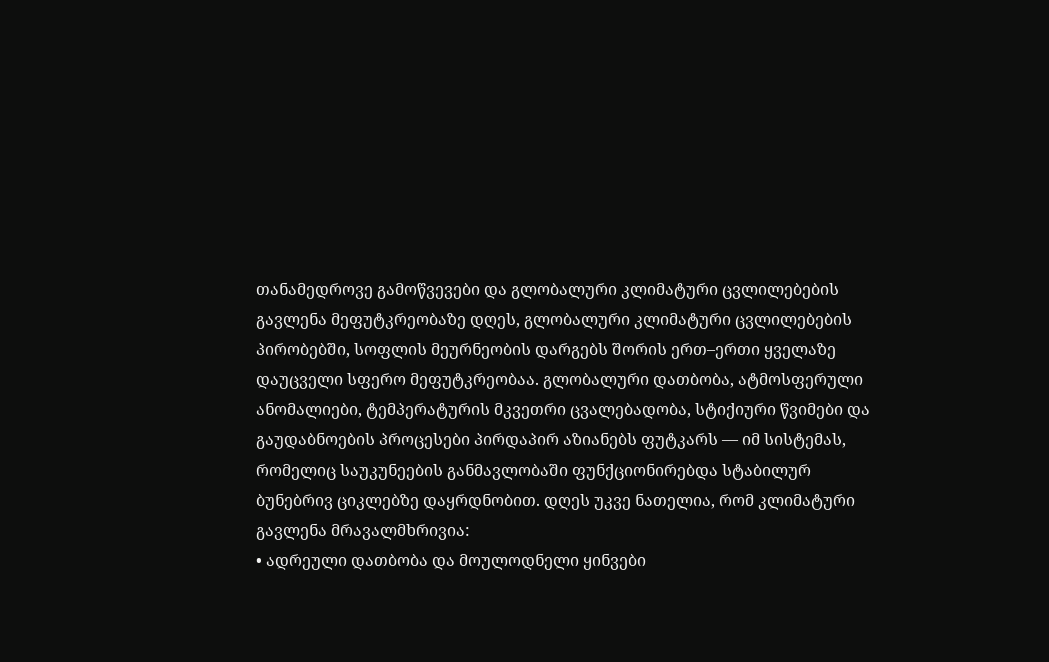თანამედროვე გამოწვევები და გლობალური კლიმატური ცვლილებების გავლენა მეფუტკრეობაზე დღეს, გლობალური კლიმატური ცვლილებების პირობებში, სოფლის მეურნეობის დარგებს შორის ერთ–ერთი ყველაზე დაუცველი სფერო მეფუტკრეობაა. გლობალური დათბობა, ატმოსფერული ანომალიები, ტემპერატურის მკვეთრი ცვალებადობა, სტიქიური წვიმები და გაუდაბნოების პროცესები პირდაპირ აზიანებს ფუტკარს — იმ სისტემას, რომელიც საუკუნეების განმავლობაში ფუნქციონირებდა სტაბილურ ბუნებრივ ციკლებზე დაყრდნობით. დღეს უკვე ნათელია, რომ კლიმატური გავლენა მრავალმხრივია:
• ადრეული დათბობა და მოულოდნელი ყინვები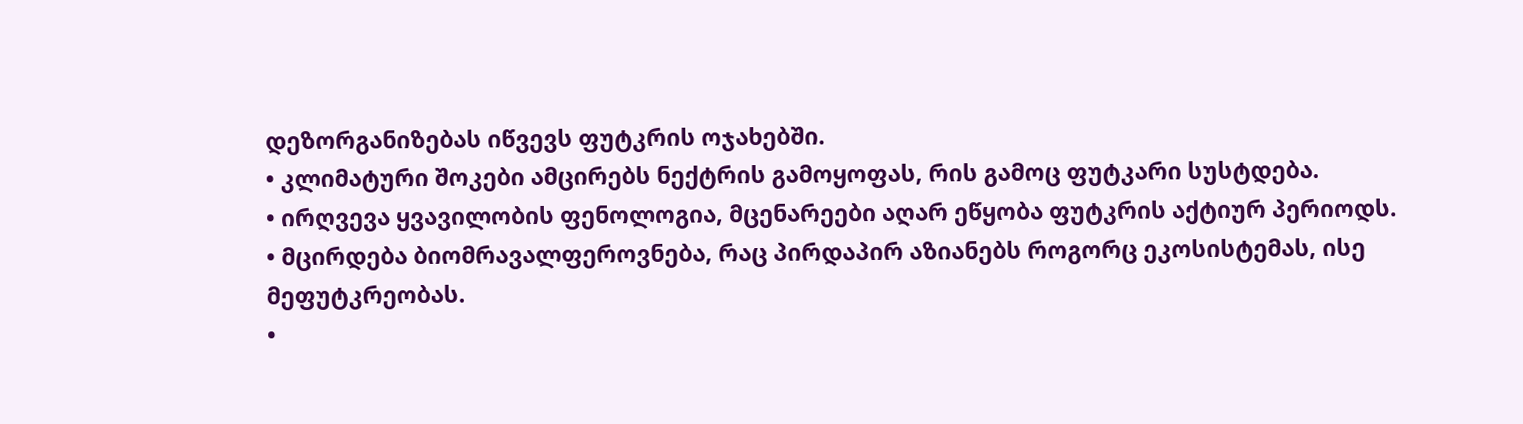დეზორგანიზებას იწვევს ფუტკრის ოჯახებში.
• კლიმატური შოკები ამცირებს ნექტრის გამოყოფას, რის გამოც ფუტკარი სუსტდება.
• ირღვევა ყვავილობის ფენოლოგია, მცენარეები აღარ ეწყობა ფუტკრის აქტიურ პერიოდს.
• მცირდება ბიომრავალფეროვნება, რაც პირდაპირ აზიანებს როგორც ეკოსისტემას, ისე მეფუტკრეობას.
•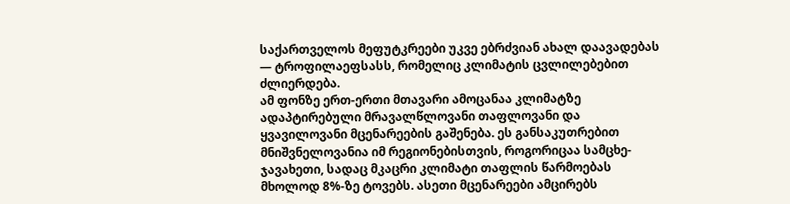საქართველოს მეფუტკრეები უკვე ებრძვიან ახალ დაავადებას — ტროფილაეფსასს, რომელიც კლიმატის ცვლილებებით ძლიერდება.
ამ ფონზე ერთ-ერთი მთავარი ამოცანაა კლიმატზე ადაპტირებული მრავალწლოვანი თაფლოვანი და ყვავილოვანი მცენარეების გაშენება. ეს განსაკუთრებით მნიშვნელოვანია იმ რეგიონებისთვის, როგორიცაა სამცხე-ჯავახეთი, სადაც მკაცრი კლიმატი თაფლის წარმოებას მხოლოდ 8%-ზე ტოვებს. ასეთი მცენარეები ამცირებს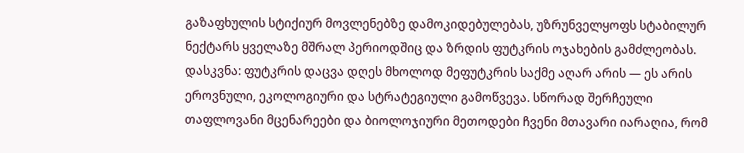გაზაფხულის სტიქიურ მოვლენებზე დამოკიდებულებას, უზრუნველყოფს სტაბილურ ნექტარს ყველაზე მშრალ პერიოდშიც და ზრდის ფუტკრის ოჯახების გამძლეობას. დასკვნა: ფუტკრის დაცვა დღეს მხოლოდ მეფუტკრის საქმე აღარ არის — ეს არის ეროვნული, ეკოლოგიური და სტრატეგიული გამოწვევა. სწორად შერჩეული თაფლოვანი მცენარეები და ბიოლოჯიური მეთოდები ჩვენი მთავარი იარაღია, რომ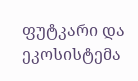ფუტკარი და ეკოსისტემა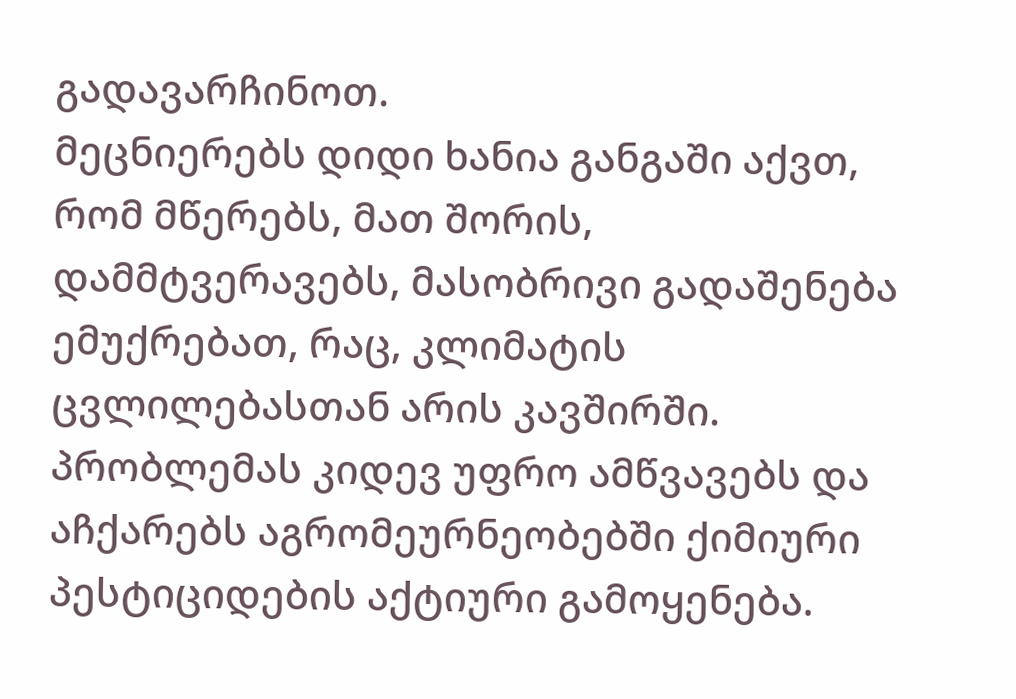გადავარჩინოთ.
მეცნიერებს დიდი ხანია განგაში აქვთ, რომ მწერებს, მათ შორის, დამმტვერავებს, მასობრივი გადაშენება ემუქრებათ, რაც, კლიმატის ცვლილებასთან არის კავშირში. პრობლემას კიდევ უფრო ამწვავებს და აჩქარებს აგრომეურნეობებში ქიმიური პესტიციდების აქტიური გამოყენება.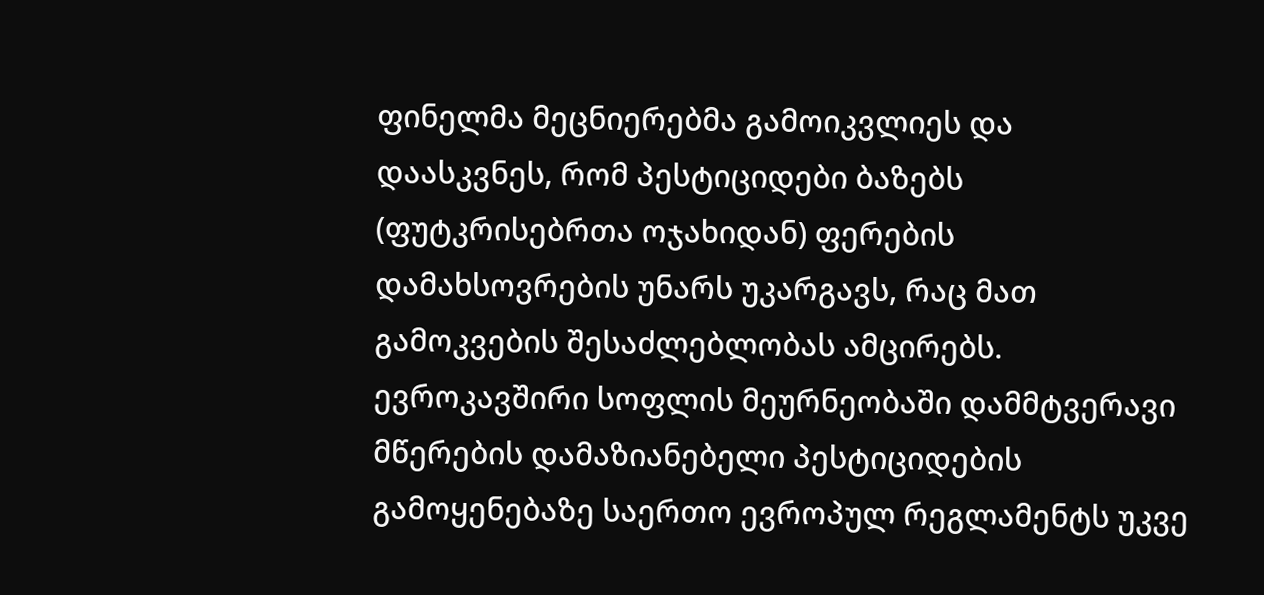ფინელმა მეცნიერებმა გამოიკვლიეს და დაასკვნეს, რომ პესტიციდები ბაზებს (ფუტკრისებრთა ოჯახიდან) ფერების დამახსოვრების უნარს უკარგავს, რაც მათ გამოკვების შესაძლებლობას ამცირებს. ევროკავშირი სოფლის მეურნეობაში დამმტვერავი მწერების დამაზიანებელი პესტიციდების გამოყენებაზე საერთო ევროპულ რეგლამენტს უკვე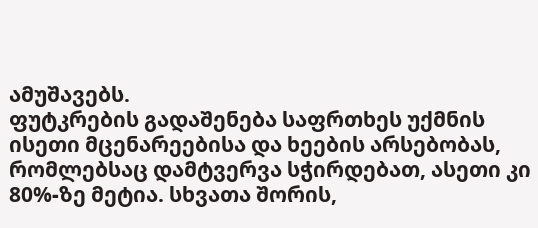ამუშავებს.
ფუტკრების გადაშენება საფრთხეს უქმნის ისეთი მცენარეებისა და ხეების არსებობას, რომლებსაც დამტვერვა სჭირდებათ, ასეთი კი 80%-ზე მეტია. სხვათა შორის,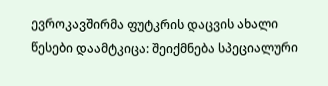ევროკავშირმა ფუტკრის დაცვის ახალი წესები დაამტკიცა: შეიქმნება სპეციალური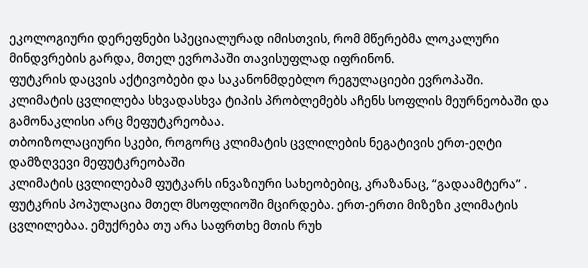ეკოლოგიური დერეფნები სპეციალურად იმისთვის, რომ მწერებმა ლოკალური მინდვრების გარდა, მთელ ევროპაში თავისუფლად იფრინონ.
ფუტკრის დაცვის აქტივობები და საკანონმდებლო რეგულაციები ევროპაში.
კლიმატის ცვლილება სხვადასხვა ტიპის პრობლემებს აჩენს სოფლის მეურნეობაში და გამონაკლისი არც მეფუტკრეობაა.
თბოიზოლაციური სკები, როგორც კლიმატის ცვლილების ნეგატივის ერთ-ეღტი დამზღვევი მეფუტკრეობაში
კლიმატის ცვლილებამ ფუტკარს ინვაზიური სახეობებიც, კრაზანაც, “გადაამტერა” .
ფუტკრის პოპულაცია მთელ მსოფლიოში მცირდება. ერთ-ერთი მიზეზი კლიმატის ცვლილებაა. ემუქრება თუ არა საფრთხე მთის რუხ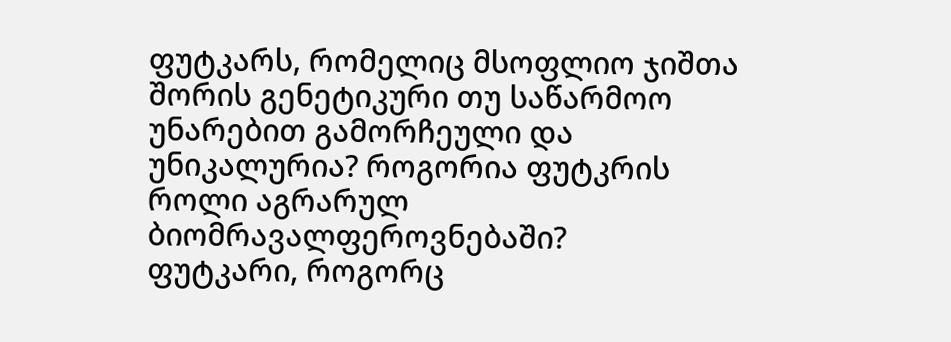ფუტკარს, რომელიც მსოფლიო ჯიშთა შორის გენეტიკური თუ საწარმოო უნარებით გამორჩეული და უნიკალურია? როგორია ფუტკრის როლი აგრარულ ბიომრავალფეროვნებაში?
ფუტკარი, როგორც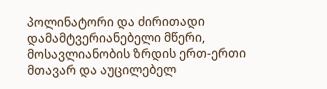პოლინატორი და ძირითადი დამამტვერიანებელი მწერი, მოსავლიანობის ზრდის ერთ-ერთი მთავარ და აუცილებელ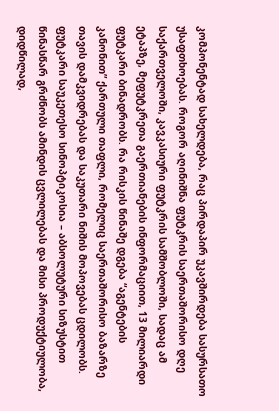კომპონენტად სახელდება, რაც პირდაპირ უკავშირდება სასურსათო უსაფთხოებას. როგორ აღინიშნა ფუტკრის საერთაშორისო დღე საქართველოში, კავკასიური ფუტკრის სამშობლოში, სადაც ამ ეტაპზე, მეფუტკრეთა გაერთიანების ინფორმაციით, 13 მილიარდი ფუტკარი ბინადრობს. რა რისკის წინაშე დგება “აგენტების კანონით” ქართული თაფლი, რომელიც საერთაშორისო ბაზარზე თავის დამკვიდრებას და საკუთარი ნიშის მოპოვებას ცდილობს.
ფუტკარი საუკეთესო სინოპტიკოსია – აბსოლუტური სიზუსტით წინასწარ გრძნობს ამინდის ცვლილებას და მისი პროდუქტიულობა, დიდწილად,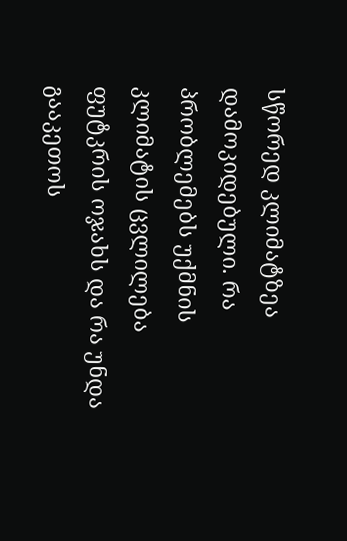სწორედ კლიმატზეა დამოკიდებული. რა პრობლემებს უქმნის კლიმატის ცვლილება ფუტკრის ოჯახს და რა უნდა გააკეთოს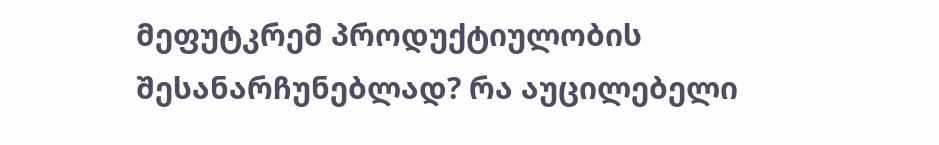მეფუტკრემ პროდუქტიულობის შესანარჩუნებლად? რა აუცილებელი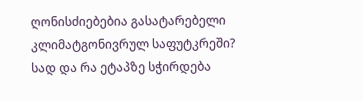ღონისძიებებია გასატარებელი კლიმატგონივრულ საფუტკრეში? სად და რა ეტაპზე სჭირდება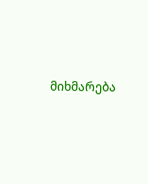მიხმარება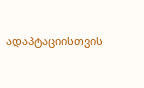ადაპტაციისთვის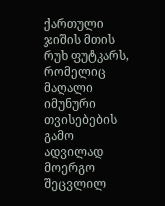ქართული ჯიშის მთის რუხ ფუტკარს, რომელიც მაღალი იმუნური თვისებების გამო ადვილად მოერგო შეცვლილ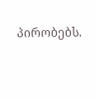პირობებს.